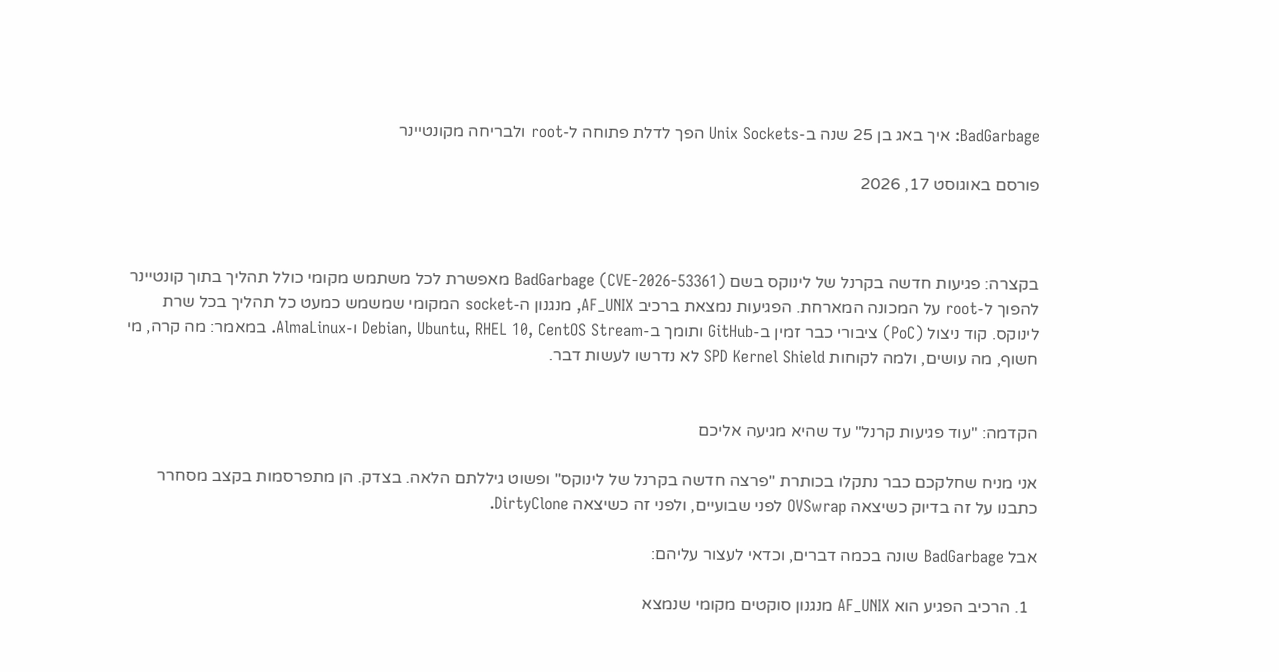BadGarbage: איך באג בן 25 שנה ב-Unix Sockets הפך לדלת פתוחה ל-root ולבריחה מקונטיינר

פורסם באוגוסט 17, 2026



בקצרה: פגיעות חדשה בקרנל של לינוקס בשם BadGarbage (CVE-2026-53361) מאפשרת לכל משתמש מקומי כולל תהליך בתוך קונטיינר להפוך ל-root על המכונה המארחת. הפגיעות נמצאת ברכיב AF_UNIX, מנגנון ה-socket המקומי שמשמש כמעט כל תהליך בכל שרת לינוקס. קוד ניצול (PoC) ציבורי כבר זמין ב-GitHub ותומך ב-Debian, Ubuntu, RHEL 10, CentOS Stream ו-AlmaLinux. במאמר: מה קרה, מי חשוף, מה עושים, ולמה לקוחות SPD Kernel Shield לא נדרשו לעשות דבר.


הקדמה: "עוד פגיעות קרנל" עד שהיא מגיעה אליכם

אני מניח שחלקכם כבר נתקלו בכותרת "פרצה חדשה בקרנל של לינוקס" ופשוט גיללתם הלאה. בצדק. הן מתפרסמות בקצב מסחרר כתבנו על זה בדיוק כשיצאה OVSwrap לפני שבועיים, ולפני זה כשיצאה DirtyClone.

אבל BadGarbage שונה בכמה דברים, וכדאי לעצור עליהם:

  1. הרכיב הפגיע הוא AF_UNIX מנגנון סוקטים מקומי שנמצא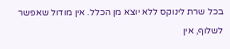בכל שרת לינוקס ללא יוצא מן הכלל. אין מודול שאפשר לשלוף, אין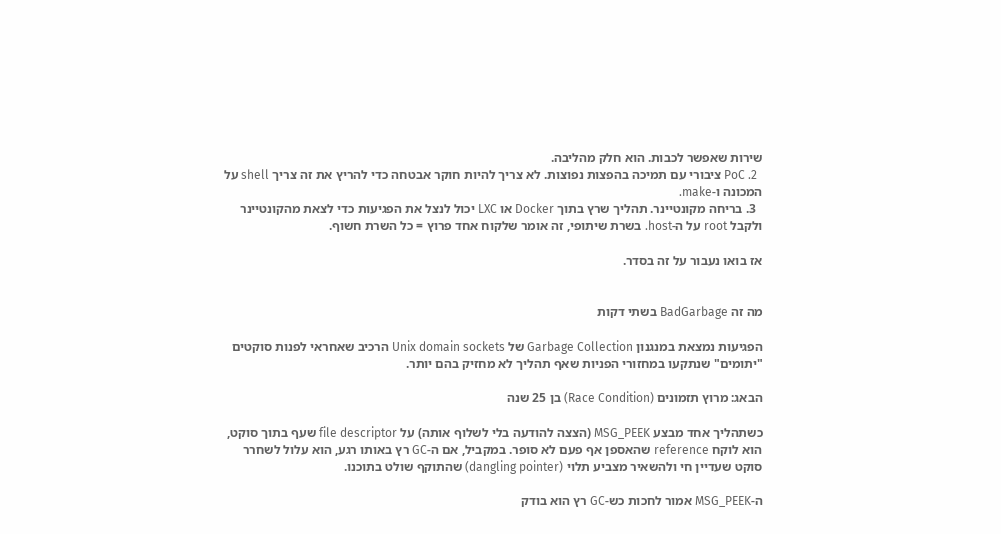שירות שאפשר לכבות. הוא חלק מהליבה.
  2. PoC ציבורי עם תמיכה בהפצות נפוצות. לא צריך להיות חוקר אבטחה כדי להריץ את זה צריך shell על המכונה ו-make.
  3. בריחה מקונטיינר. תהליך שרץ בתוך Docker או LXC יכול לנצל את הפגיעות כדי לצאת מהקונטיינר ולקבל root על ה-host. בשרת שיתופי, זה אומר שלקוח אחד פרוץ = כל השרת חשוף.

אז בואו נעבור על זה בסדר.


מה זה BadGarbage בשתי דקות

הפגיעות נמצאת במנגנון Garbage Collection של Unix domain sockets הרכיב שאחראי לפנות סוקטים "יתומים" שנתקעו במחזורי הפניות שאף תהליך לא מחזיק בהם יותר.

הבאג: מרוץ תזמונים (Race Condition) בן 25 שנה

כשתהליך אחד מבצע MSG_PEEK (הצצה להודעה בלי לשלוף אותה) על file descriptor שעף בתוך סוקט, הוא לוקח reference שהאספן אף פעם לא סופר. במקביל, אם ה-GC רץ באותו רגע, הוא עלול לשחרר סוקט שעדיין חי ולהשאיר מצביע תלוי (dangling pointer) שהתוקף שולט בתוכנו.

ה-MSG_PEEK אמור לחכות כש-GC רץ הוא בודק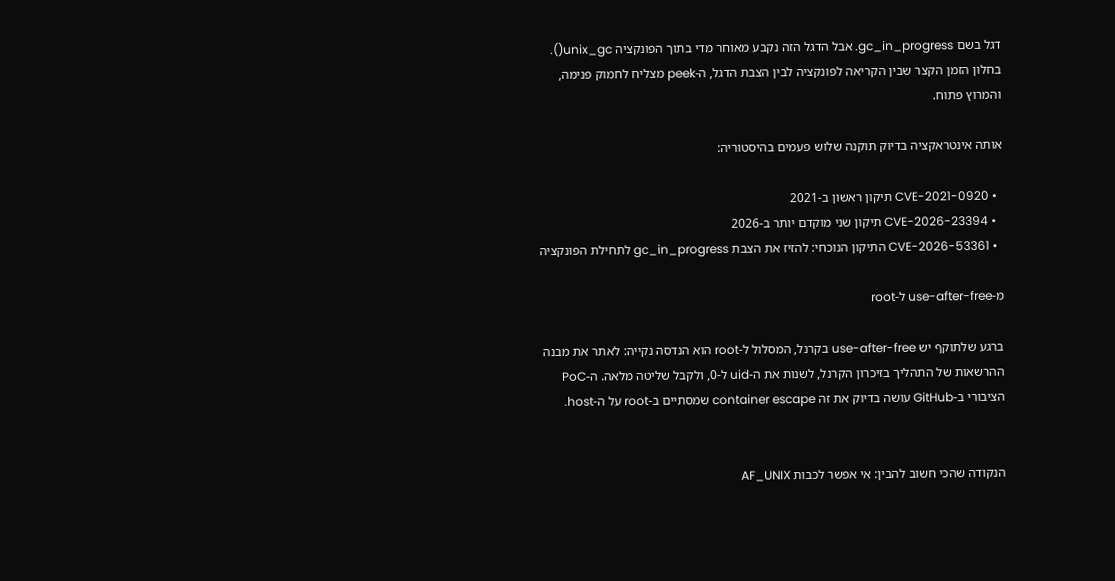דגל בשם gc_in_progress. אבל הדגל הזה נקבע מאוחר מדי בתוך הפונקציה unix_gc(). בחלון הזמן הקצר שבין הקריאה לפונקציה לבין הצבת הדגל, ה-peek מצליח לחמוק פנימה, והמרוץ פתוח.

אותה אינטראקציה בדיוק תוקנה שלוש פעמים בהיסטוריה:

  • CVE-2021-0920 תיקון ראשון ב-2021
  • CVE-2026-23394 תיקון שני מוקדם יותר ב-2026
  • CVE-2026-53361 התיקון הנוכחי: להזיז את הצבת gc_in_progress לתחילת הפונקציה

מ-use-after-free ל-root

ברגע שלתוקף יש use-after-free בקרנל, המסלול ל-root הוא הנדסה נקייה: לאתר את מבנה ההרשאות של התהליך בזיכרון הקרנל, לשנות את ה-uid ל-0, ולקבל שליטה מלאה. ה-PoC הציבורי ב-GitHub עושה בדיוק את זה container escape שמסתיים ב-root על ה-host.


הנקודה שהכי חשוב להבין: אי אפשר לכבות AF_UNIX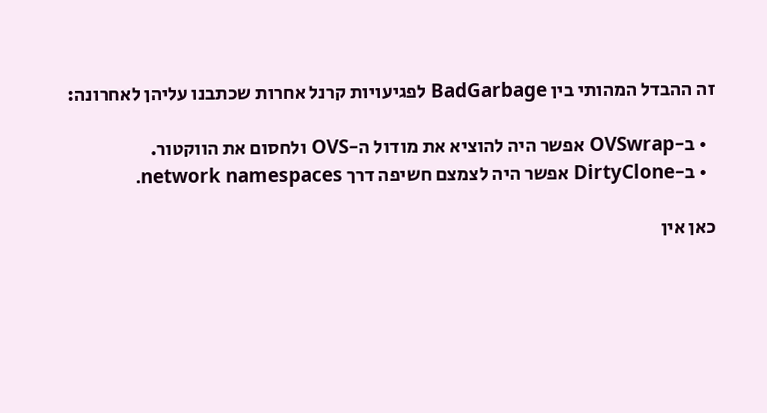זה ההבדל המהותי בין BadGarbage לפגיעויות קרנל אחרות שכתבנו עליהן לאחרונה:

  • ב-OVSwrap אפשר היה להוציא את מודול ה-OVS ולחסום את הווקטור.
  • ב-DirtyClone אפשר היה לצמצם חשיפה דרך network namespaces.

כאן אין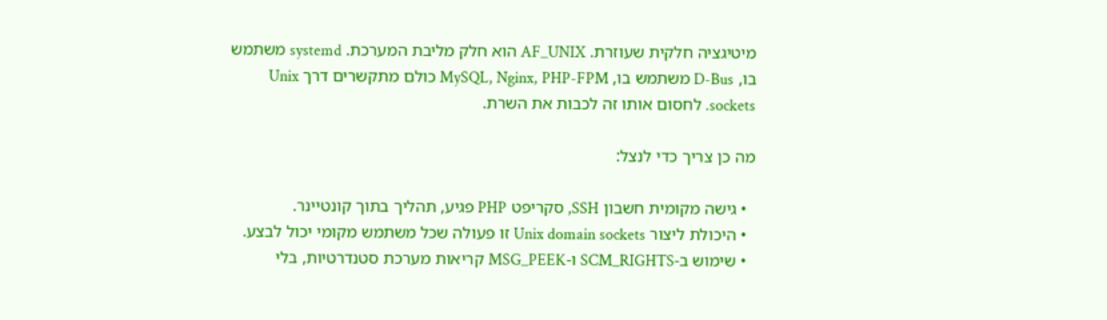מיטיגציה חלקית שעוזרת. AF_UNIX הוא חלק מליבת המערכת. systemd משתמש בו, D-Bus משתמש בו, MySQL, Nginx, PHP-FPM כולם מתקשרים דרך Unix sockets. לחסום אותו זה לכבות את השרת.

מה כן צריך כדי לנצל:

  • גישה מקומית חשבון SSH, סקריפט PHP פגיע, תהליך בתוך קונטיינר.
  • היכולת ליצור Unix domain sockets זו פעולה שכל משתמש מקומי יכול לבצע.
  • שימוש ב-SCM_RIGHTS ו-MSG_PEEK קריאות מערכת סטנדרטיות, בלי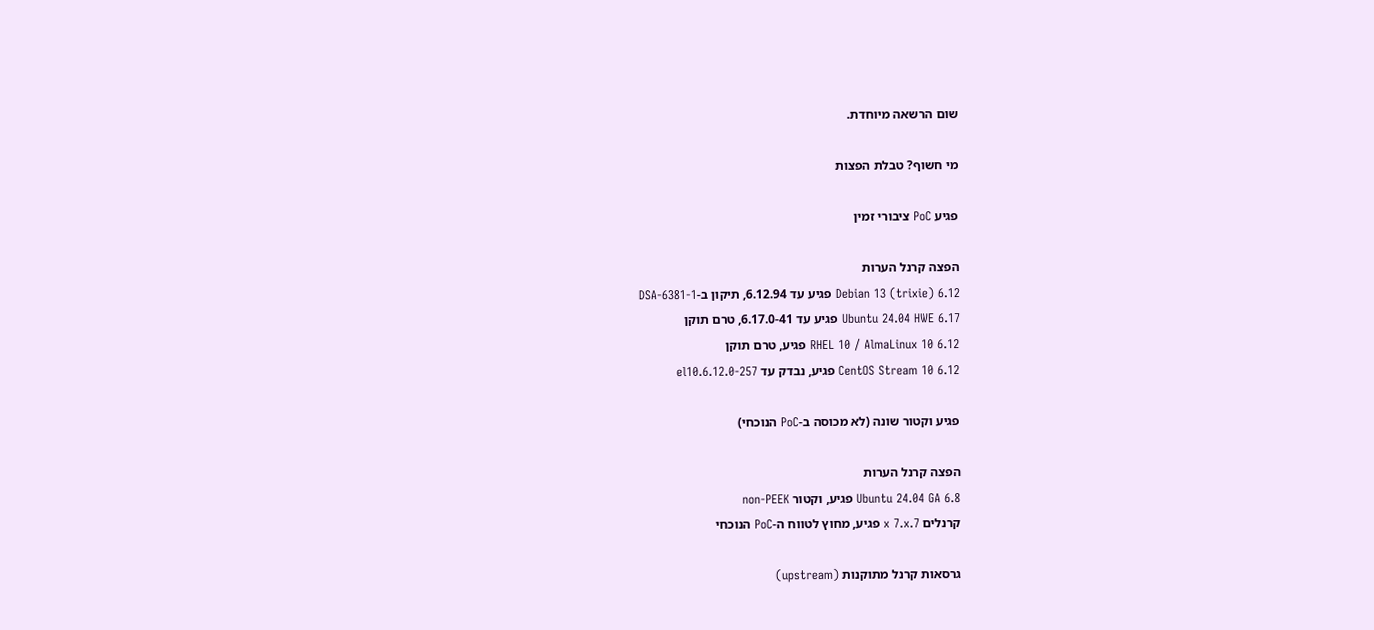שום הרשאה מיוחדת.

מי חשוף? טבלת הפצות

פגיע PoC ציבורי זמין

הפצה קרנל הערות
Debian 13 (trixie) 6.12 פגיע עד 6.12.94, תיקון ב-DSA-6381-1
Ubuntu 24.04 HWE 6.17 פגיע עד 6.17.0-41, טרם תוקן
RHEL 10 / AlmaLinux 10 6.12 פגיע, טרם תוקן
CentOS Stream 10 6.12 פגיע, נבדק עד 6.12.0-257.el10

פגיע וקטור שונה (לא מכוסה ב-PoC הנוכחי)

הפצה קרנל הערות
Ubuntu 24.04 GA 6.8 פגיע, וקטור non-PEEK
קרנלים 7.x 7.x פגיע, מחוץ לטווח ה-PoC הנוכחי

גרסאות קרנל מתוקנות (upstream)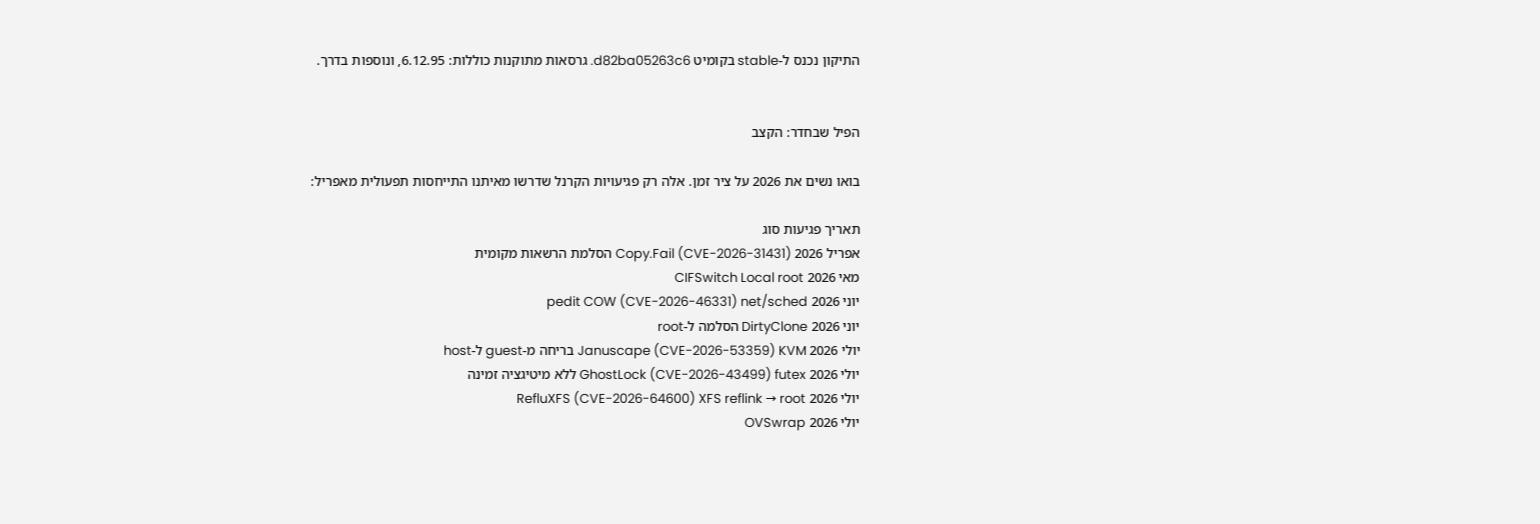התיקון נכנס ל-stable בקומיט d82ba05263c6. גרסאות מתוקנות כוללות: 6.12.95, ונוספות בדרך.


הפיל שבחדר: הקצב

בואו נשים את 2026 על ציר זמן. אלה רק פגיעויות הקרנל שדרשו מאיתנו התייחסות תפעולית מאפריל:

תאריך פגיעות סוג
אפריל 2026 Copy.Fail (CVE-2026-31431) הסלמת הרשאות מקומית
מאי 2026 CIFSwitch Local root
יוני 2026 pedit COW (CVE-2026-46331) net/sched
יוני 2026 DirtyClone הסלמה ל-root
יולי 2026 Januscape (CVE-2026-53359) KVM בריחה מ-guest ל-host
יולי 2026 GhostLock (CVE-2026-43499) futex ללא מיטיגציה זמינה
יולי 2026 RefluXFS (CVE-2026-64600) XFS reflink → root
יולי 2026 OVSwrap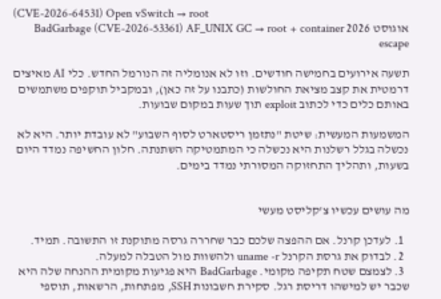(CVE-2026-64531) Open vSwitch → root
אוגוסט 2026 BadGarbage (CVE-2026-53361) AF_UNIX GC → root + container escape

תשעה אירועים בחמישה חודשים. וזו לא אנומליה זה הנורמל החדש. כלי AI מאיצים דרמטית את קצב מציאת החולשות (כתבנו על זה כאן), ובמקביל תוקפים משתמשים באותם כלים כדי לכתוב exploit תוך שעות במקום שבועות.

המשמעות המעשית: שיטת "נתזמן ריסטארט לסוף השבוע" לא עובדת יותר. היא לא נכשלה בגלל רשלנות היא נכשלה כי המתמטיקה השתנתה. חלון החשיפה נמדד היום בשעות, ותהליך התחזוקה המסורתי נמדד בימים.


מה עושים עכשיו צ'קליסט מעשי

  1. לעדכן קרנל. אם ההפצה שלכם כבר שחררה גרסה מתוקנת זו התשובה. תמיד.
  2. לבדוק את גרסת הקרנל uname -r ולהשוות מול הטבלה למעלה.
  3. לצמצם שטח תקיפה מקומי. BadGarbage היא פגיעות מקומית ההנחה שלה היא שכבר יש למישהו דריסת רגל. סקירת חשבונות SSH, מפתחות, הרשאות, תוספי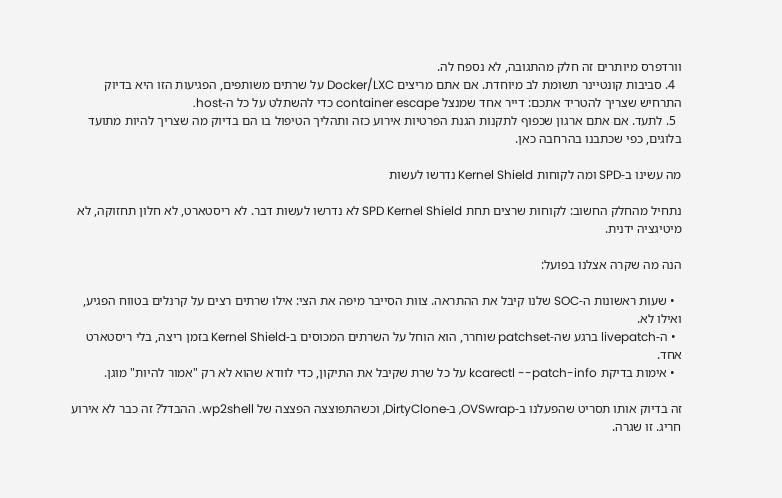וורדפרס מיותרים זה חלק מהתגובה, לא נספח לה.
  4. סביבות קונטיינר תשומת לב מיוחדת. אם אתם מריצים Docker/LXC על שרתים משותפים, הפגיעות הזו היא בדיוק התרחיש שצריך להטריד אתכם: דייר אחד שמנצל container escape כדי להשתלט על כל ה-host.
  5. לתעד. אם אתם ארגון שכפוף לתקנות הגנת הפרטיות אירוע כזה ותהליך הטיפול בו הם בדיוק מה שצריך להיות מתועד בלוגים, כפי שכתבנו בהרחבה כאן.

מה עשינו ב-SPD ומה לקוחות Kernel Shield נדרשו לעשות

נתחיל מהחלק החשוב: לקוחות שרצים תחת SPD Kernel Shield לא נדרשו לעשות דבר. לא ריסטארט, לא חלון תחזוקה, לא מיטיגציה ידנית.

הנה מה שקרה אצלנו בפועל:

  • שעות ראשונות ה-SOC שלנו קיבל את ההתראה. צוות הסייבר מיפה את הצי: אילו שרתים רצים על קרנלים בטווח הפגיע, ואילו לא.
  • ה-livepatch ברגע שה-patchset שוחרר, הוא הוחל על השרתים המכוסים ב-Kernel Shield בזמן ריצה, בלי ריסטארט אחד.
  • אימות בדיקת kcarectl --patch-info על כל שרת שקיבל את התיקון, כדי לוודא שהוא לא רק "אמור להיות" מוגן.

זה בדיוק אותו תסריט שהפעלנו ב-OVSwrap, ב-DirtyClone, וכשהתפוצצה הפצצה של wp2shell. ההבדל? זה כבר לא אירוע חריג. זו שגרה.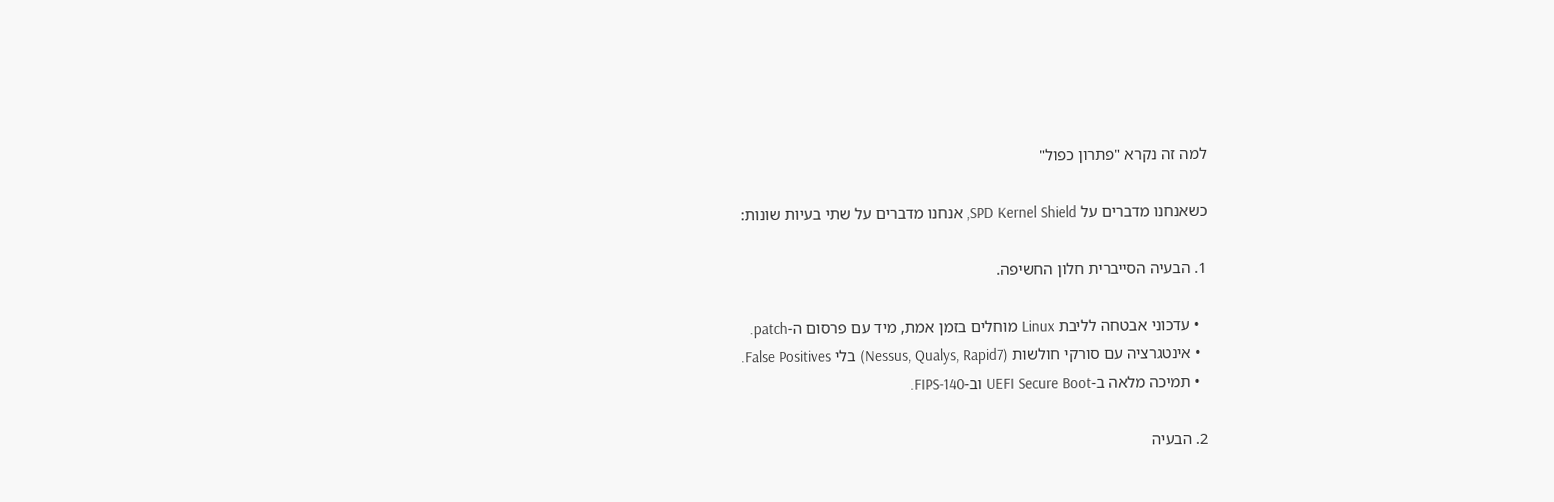למה זה נקרא "פתרון כפול"

כשאנחנו מדברים על SPD Kernel Shield, אנחנו מדברים על שתי בעיות שונות:

1. הבעיה הסייברית חלון החשיפה.

  • עדכוני אבטחה לליבת Linux מוחלים בזמן אמת, מיד עם פרסום ה-patch.
  • אינטגרציה עם סורקי חולשות (Nessus, Qualys, Rapid7) בלי False Positives.
  • תמיכה מלאה ב-UEFI Secure Boot וב-FIPS-140.

2. הבעיה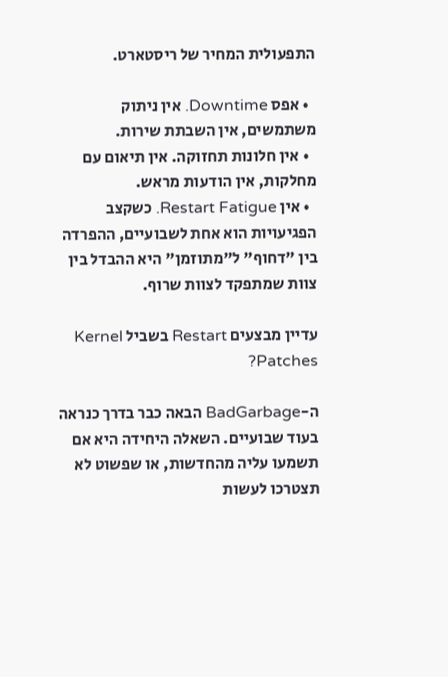התפעולית המחיר של ריסטארט.

  • אפס Downtime. אין ניתוק משתמשים, אין השבתת שירות.
  • אין חלונות תחזוקה. אין תיאום עם מחלקות, אין הודעות מראש.
  • אין Restart Fatigue. כשקצב הפגיעויות הוא אחת לשבועיים, ההפרדה בין "דחוף" ל"מתוזמן" היא ההבדל בין צוות שמתפקד לצוות שרוף.

עדיין מבצעים Restart בשביל Kernel Patches?

ה-BadGarbage הבאה כבר בדרך כנראה בעוד שבועיים. השאלה היחידה היא אם תשמעו עליה מהחדשות, או שפשוט לא תצטרכו לעשות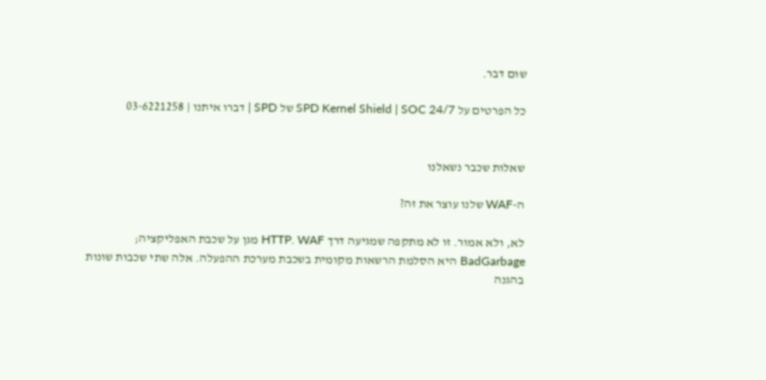שום דבר.

כל הפרטים על SPD Kernel Shield | SOC 24/7 של SPD | דברו איתנו | 03-6221258


שאלות שכבר נשאלנו

ה-WAF שלנו עוצר את זה?

לא, ולא אמור. זו לא מתקפה שמגיעה דרך HTTP. WAF מגן על שכבת האפליקציה; BadGarbage היא הסלמת הרשאות מקומית בשכבת מערכת ההפעלה. אלה שתי שכבות שונות בהגנה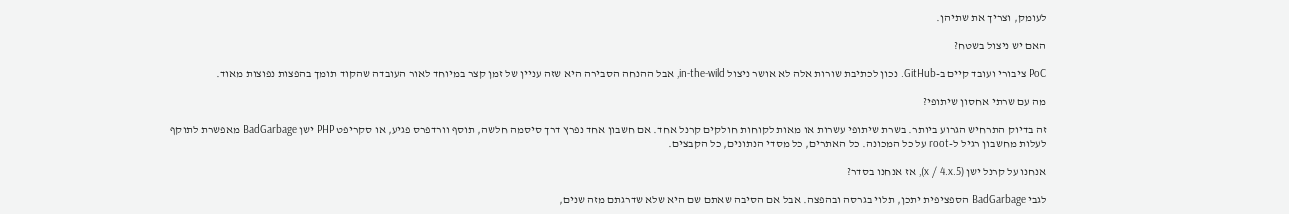לעומק, וצריך את שתיהן.

האם יש ניצול בשטח?

PoC ציבורי ועובד קיים ב-GitHub. נכון לכתיבת שורות אלה לא אושר ניצול in-the-wild, אבל ההנחה הסבירה היא שזה עניין של זמן קצר במיוחד לאור העובדה שהקוד תומך בהפצות נפוצות מאוד.

מה עם שרתי אחסון שיתופי?

זה בדיוק התרחיש הגרוע ביותר. בשרת שיתופי עשרות או מאות לקוחות חולקים קרנל אחד. אם חשבון אחד נפרץ דרך סיסמה חלשה, תוסף וורדפרס פגיע, או סקריפט PHP ישן BadGarbage מאפשרת לתוקף לעלות מחשבון רגיל ל-root על כל המכונה. כל האתרים, כל מסדי הנתונים, כל הקבצים.

אנחנו על קרנל ישן (5.x / 4.x), אז אנחנו בסדר?

לגבי BadGarbage הספציפית יתכן, תלוי בגרסה ובהפצה. אבל אם הסיבה שאתם שם היא שלא שדרגתם מזה שנים,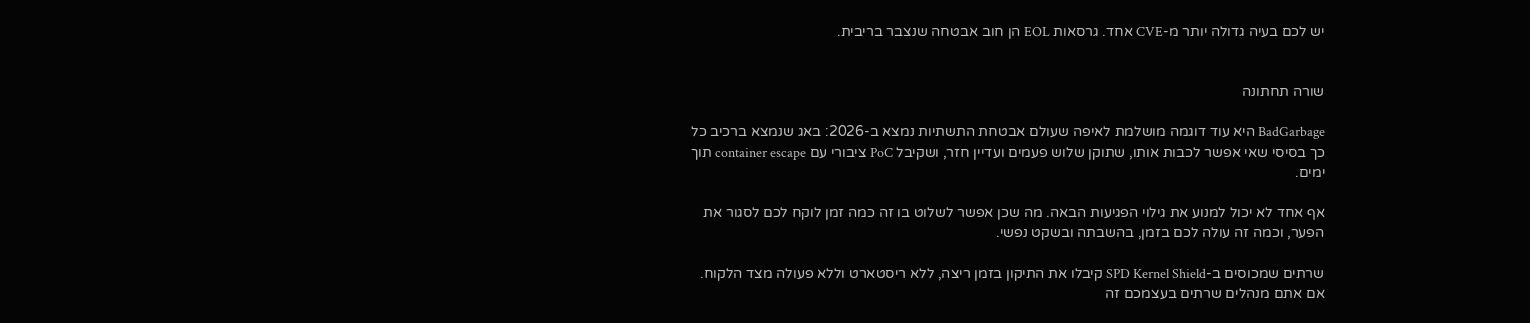יש לכם בעיה גדולה יותר מ-CVE אחד. גרסאות EOL הן חוב אבטחה שנצבר בריבית.


שורה תחתונה

BadGarbage היא עוד דוגמה מושלמת לאיפה שעולם אבטחת התשתיות נמצא ב-2026: באג שנמצא ברכיב כל כך בסיסי שאי אפשר לכבות אותו, שתוקן שלוש פעמים ועדיין חזר, ושקיבל PoC ציבורי עם container escape תוך ימים.

אף אחד לא יכול למנוע את גילוי הפגיעות הבאה. מה שכן אפשר לשלוט בו זה כמה זמן לוקח לכם לסגור את הפער, וכמה זה עולה לכם בזמן, בהשבתה ובשקט נפשי.

שרתים שמכוסים ב-SPD Kernel Shield קיבלו את התיקון בזמן ריצה, ללא ריסטארט וללא פעולה מצד הלקוח. אם אתם מנהלים שרתים בעצמכם זה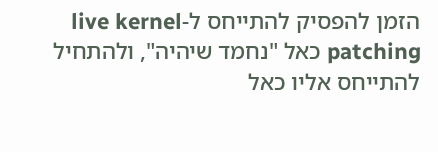הזמן להפסיק להתייחס ל-live kernel patching כאל "נחמד שיהיה", ולהתחיל להתייחס אליו כאל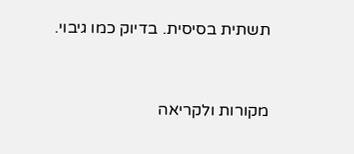תשתית בסיסית. בדיוק כמו גיבוי.


מקורות ולקריאה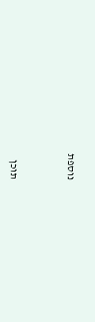נוספת



תוכן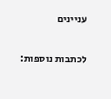עניינים

לכתבות נוספות: